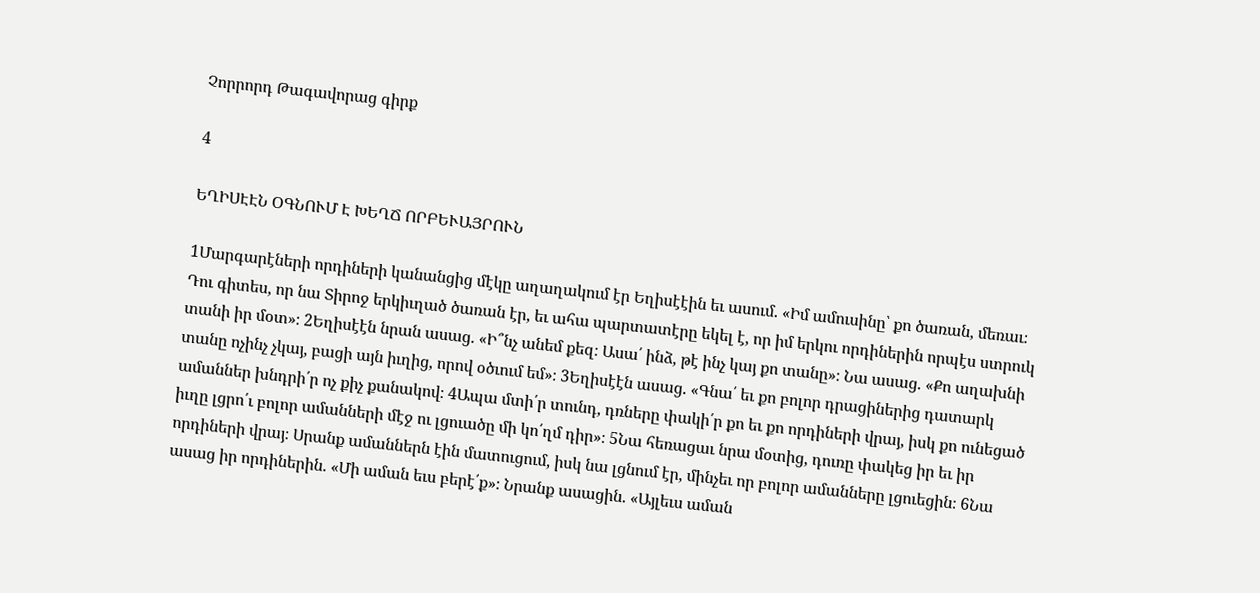Չորրորդ Թագավորաց գիրք

4

ԵՂԻՍԷԷՆ ՕԳՆՈՒՄ Է ԽԵՂՃ ՈՐԲԵՒԱՅՐՈՒՆ

1Մարգարէների որդիների կանանցից մէկը աղաղակում էր Եղիսէէին եւ ասում. «Իմ ամուսինը՝ քո ծառան, մեռաւ։ Դու գիտես, որ նա Տիրոջ երկիւղած ծառան էր, եւ ահա պարտատէրը եկել է, որ իմ երկու որդիներին որպէս ստրուկ տանի իր մօտ»։ 2Եղիսէէն նրան ասաց. «Ի՞նչ անեմ քեզ։ Ասա՛ ինձ, թէ ինչ կայ քո տանը»։ Նա ասաց. «Քո աղախնի տանը ոչինչ չկայ, բացի այն իւղից, որով օծւում եմ»։ 3Եղիսէէն ասաց. «Գնա՛ եւ քո բոլոր դրացիներից դատարկ ամաններ խնդրի՛ր ոչ քիչ քանակով։ 4Ապա մտի՛ր տունդ, դռները փակի՛ր քո եւ քո որդիների վրայ, իսկ քո ունեցած իւղը լցրո՛ւ բոլոր ամանների մէջ ու լցուածը մի կո՛ղմ դիր»։ 5Նա հեռացաւ նրա մօտից, դուռը փակեց իր եւ իր որդիների վրայ։ Սրանք ամաններն էին մատուցում, իսկ նա լցնում էր, մինչեւ որ բոլոր ամանները լցուեցին։ 6Նա ասաց իր որդիներին. «Մի աման եւս բերէ՛ք»։ Նրանք ասացին. «Այլեւս աման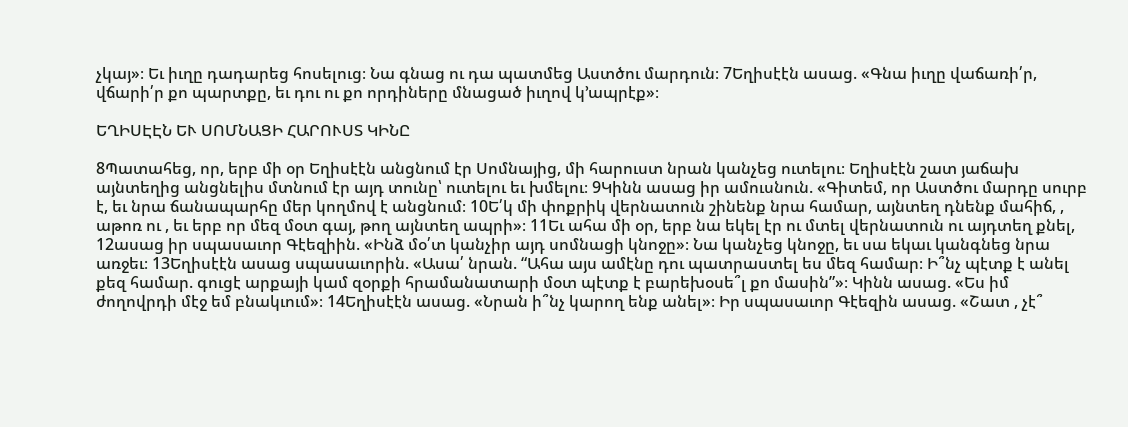չկայ»։ Եւ իւղը դադարեց հոսելուց։ Նա գնաց ու դա պատմեց Աստծու մարդուն։ 7Եղիսէէն ասաց. «Գնա իւղը վաճառի՛ր, վճարի՛ր քո պարտքը, եւ դու ու քո որդիները մնացած իւղով կ’ապրէք»։

ԵՂԻՍԷԷՆ ԵՒ ՍՈՄՆԱՑԻ ՀԱՐՈՒՍՏ ԿԻՆԸ

8Պատահեց, որ, երբ մի օր Եղիսէէն անցնում էր Սոմնայից, մի հարուստ նրան կանչեց ուտելու։ Եղիսէէն շատ յաճախ այնտեղից անցնելիս մտնում էր այդ տունը՝ ուտելու եւ խմելու։ 9Կինն ասաց իր ամուսնուն. «Գիտեմ, որ Աստծու մարդը սուրբ է, եւ նրա ճանապարհը մեր կողմով է անցնում։ 10Ե՛կ մի փոքրիկ վերնատուն շինենք նրա համար, այնտեղ դնենք մահիճ, , աթոռ ու , եւ երբ որ մեզ մօտ գայ, թող այնտեղ ապրի»։ 11Եւ ահա մի օր, երբ նա եկել էր ու մտել վերնատուն ու այդտեղ քնել, 12ասաց իր սպասաւոր Գէեզիին. «Ինձ մօ՛տ կանչիր այդ սոմնացի կնոջը»։ Նա կանչեց կնոջը, եւ սա եկաւ կանգնեց նրա առջեւ։ 13Եղիսէէն ասաց սպասաւորին. «Ասա՛ նրան. “Ահա այս ամէնը դու պատրաստել ես մեզ համար։ Ի՞նչ պէտք է անել քեզ համար. գուցէ արքայի կամ զօրքի հրամանատարի մօտ պէտք է բարեխօսե՞լ քո մասին”»։ Կինն ասաց. «Ես իմ ժողովրդի մէջ եմ բնակւում»։ 14Եղիսէէն ասաց. «Նրան ի՞նչ կարող ենք անել»։ Իր սպասաւոր Գէեզին ասաց. «Շատ , չէ՞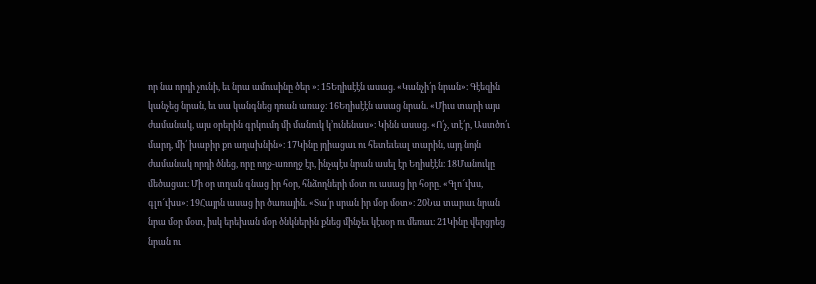որ նա որդի չունի, եւ նրա ամուսինը ծեր »։ 15Եղիսէէն ասաց. «Կանչի՛ր նրան»։ Գէեզին կանչեց նրան, եւ սա կանգնեց դռան առաջ։ 16Եղիսէէն ասաց նրան. «Միւս տարի այս ժամանակ, այս օրերին գրկումդ մի մանուկ կ’ունենաս»։ Կինն ասաց. «Ո՛չ, տէ՛ր, Աստծո՛ւ մարդ, մի՛ խաբիր քո աղախնին»։ 17Կինը յղիացաւ ու հետեւեալ տարին, այդ նոյն ժամանակ որդի ծնեց, որը ողջ-առողջ էր, ինչպէս նրան ասել էր Եղիսէէն։ 18Մանուկը մեծացաւ։ Մի օր տղան գնաց իր հօր, հնձողների մօտ ու ասաց իր հօրը. «Գլո՜ւխս, գլո՜ւխս»։ 19Հայրն ասաց իր ծառային. «Տա՛ր սրան իր մօր մօտ»։ 20Նա տարաւ նրան նրա մօր մօտ, իսկ երեխան մօր ծնկներին քնեց մինչեւ կէսօր ու մեռաւ։ 21Կինը վերցրեց նրան ու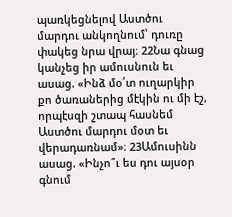պառկեցնելով Աստծու մարդու անկողնում՝ դուռը փակեց նրա վրայ։ 22Նա գնաց կանչեց իր ամուսնուն եւ ասաց. «Ինձ մօ՛տ ուղարկիր քո ծառաներից մէկին ու մի էշ, որպէսզի շտապ հասնեմ Աստծու մարդու մօտ եւ վերադառնամ»։ 23Ամուսինն ասաց. «Ինչո՞ւ ես դու այսօր գնում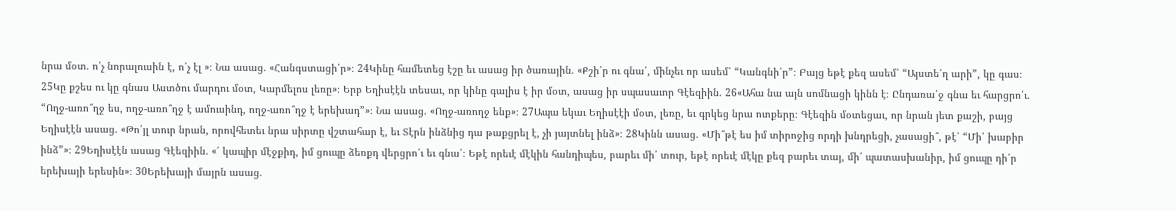նրա մօտ. ո՛չ նորալուսին է, ո՛չ էլ »։ Նա ասաց. «Հանգստացի՛ր»։ 24Կինը համետեց էշը եւ ասաց իր ծառային. «Քշի՛ր ու գնա՛, մինչեւ որ ասեմ՝ “Կանգնի՛ր”։ Բայց եթէ քեզ ասեմ՝ “Այստե՛ղ արի”, կը գաս։ 25Կը քշես ու կը գնաս Աստծու մարդու մօտ, Կարմելոս լեռը»։ Երբ Եղիսէէն տեսաւ, որ կինը գալիս է իր մօտ, ասաց իր սպասաւոր Գէեզիին. 26«Ահա նա այն սոմնացի կինն է։ Ընդառա՛ջ գնա եւ հարցրո՛ւ. “Ողջ-առո՞ղջ ես, ողջ-առո՞ղջ է ամուսինդ, ողջ-առո՞ղջ է երեխադ”»։ Նա ասաց. «Ողջ-առողջ ենք»։ 27Ապա եկաւ Եղիսէէի մօտ, լեռը, եւ գրկեց նրա ոտքերը։ Գէեզին մօտեցաւ, որ նրան յետ քաշի, բայց Եղիսէէն ասաց. «Թո՛յլ տուր նրան, որովհետեւ նրա սիրտը վշտահար է, եւ Տէրն ինձնից դա թաքցրել է, չի յայտնել ինձ»։ 28Կինն ասաց. «Մի՞թէ ես իմ տիրոջից որդի խնդրեցի, չասացի՞, թէ՝ “Մի՛ խաբիր ինձ”»։ 29Եղիսէէն ասաց Գէեզիին. «՛ կապիր մէջքիդ, իմ ցուպը ձեռքդ վերցրո՛ւ եւ գնա՛։ Եթէ որեւէ մէկին հանդիպես, բարեւ մի՛ տուր, եթէ որեւէ մէկը քեզ բարեւ տայ, մի՛ պատասխանիր, իմ ցուպը դի՛ր երեխայի երեսին»։ 30Երեխայի մայրն ասաց.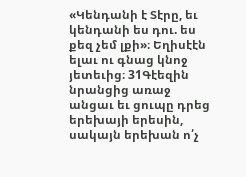«Կենդանի է Տէրը, եւ կենդանի ես դու. ես քեզ չեմ լքի»։ Եղիսէէն ելաւ ու գնաց կնոջ յետեւից։ 31Գէեզին նրանցից առաջ անցաւ եւ ցուպը դրեց երեխայի երեսին, սակայն երեխան ո՛չ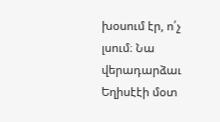խօսում էր, ո՛չ լսում։ Նա վերադարձաւ Եղիսէէի մօտ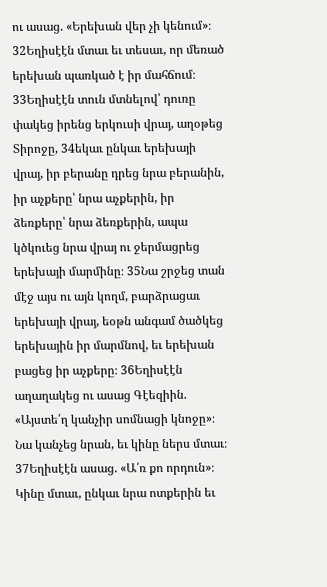ու ասաց. «Երեխան վեր չի կենում»։ 32Եղիսէէն մտաւ եւ տեսաւ, որ մեռած երեխան պառկած է իր մահճում։ 33Եղիսէէն տուն մտնելով՝ դուռը փակեց իրենց երկուսի վրայ, աղօթեց Տիրոջը, 34եկաւ ընկաւ երեխայի վրայ, իր բերանը դրեց նրա բերանին, իր աչքերը՝ նրա աչքերին, իր ձեռքերը՝ նրա ձեռքերին, ապա կծկուեց նրա վրայ ու ջերմացրեց երեխայի մարմինը։ 35Նա շրջեց տան մէջ այս ու այն կողմ, բարձրացաւ երեխայի վրայ, եօթն անգամ ծածկեց երեխային իր մարմնով, եւ երեխան բացեց իր աչքերը։ 36Եղիսէէն աղաղակեց ու ասաց Գէեզիին. «Այստե՛ղ կանչիր սոմնացի կնոջը»։ Նա կանչեց նրան, եւ կինը ներս մտաւ։ 37Եղիսէէն ասաց. «Ա՛ռ քո որդուն»։ Կինը մտաւ, ընկաւ նրա ոտքերին եւ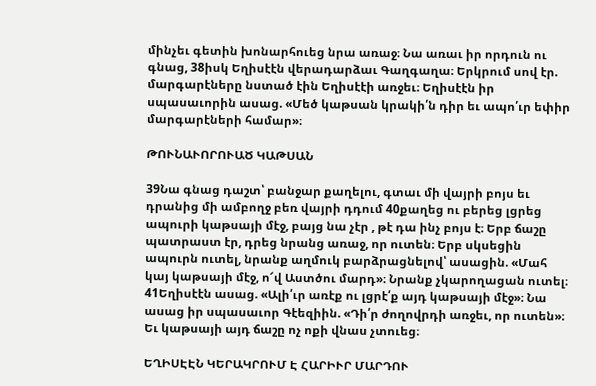մինչեւ գետին խոնարհուեց նրա առաջ։ Նա առաւ իր որդուն ու գնաց, 38իսկ Եղիսէէն վերադարձաւ Գաղգաղա։ Երկրում սով էր. մարգարէները նստած էին Եղիսէէի առջեւ։ Եղիսէէն իր սպասաւորին ասաց. «Մեծ կաթսան կրակի՛ն դիր եւ ապո՛ւր եփիր մարգարէների համար»։

ԹՈՒՆԱՒՈՐՈՒԱԾ ԿԱԹՍԱՆ

39Նա գնաց դաշտ՝ բանջար քաղելու, գտաւ մի վայրի բոյս եւ դրանից մի ամբողջ բեռ վայրի դդում 40քաղեց ու բերեց լցրեց ապուրի կաթսայի մէջ, բայց նա չէր , թէ դա ինչ բոյս է։ Երբ ճաշը պատրաստ էր, դրեց նրանց առաջ, որ ուտեն։ Երբ սկսեցին ապուրն ուտել, նրանք աղմուկ բարձրացնելով՝ ասացին. «Մահ կայ կաթսայի մէջ, ո՜վ Աստծու մարդ»։ Նրանք չկարողացան ուտել։ 41Եղիսէէն ասաց. «Ալի՛ւր առէք ու լցրէ՛ք այդ կաթսայի մէջ»։ Նա ասաց իր սպասաւոր Գէեզիին. «Դի՛ր ժողովրդի առջեւ, որ ուտեն»։ Եւ կաթսայի այդ ճաշը ոչ ոքի վնաս չտուեց։

ԵՂԻՍԷԷՆ ԿԵՐԱԿՐՈՒՄ Է ՀԱՐԻՒՐ ՄԱՐԴՈՒ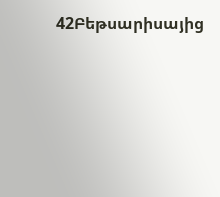42Բեթսարիսայից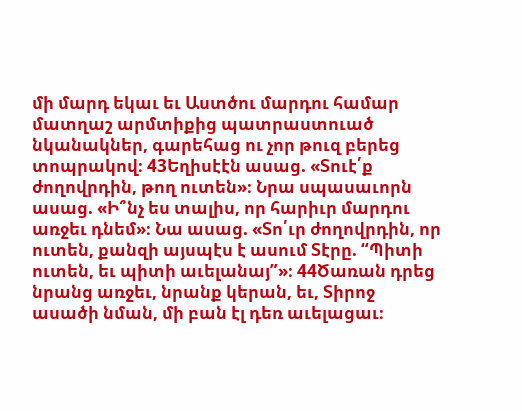մի մարդ եկաւ եւ Աստծու մարդու համար մատղաշ արմտիքից պատրաստուած նկանակներ, գարեհաց ու չոր թուզ բերեց տոպրակով։ 43Եղիսէէն ասաց. «Տուէ՛ք ժողովրդին, թող ուտեն»։ Նրա սպասաւորն ասաց. «Ի՞նչ ես տալիս, որ հարիւր մարդու առջեւ դնեմ»։ Նա ասաց. «Տո՛ւր ժողովրդին, որ ուտեն, քանզի այսպէս է ասում Տէրը. “Պիտի ուտեն, եւ պիտի աւելանայ”»։ 44Ծառան դրեց նրանց առջեւ, նրանք կերան, եւ, Տիրոջ ասածի նման, մի բան էլ դեռ աւելացաւ։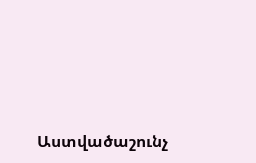Աստվածաշունչ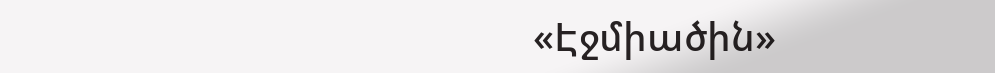«Էջմիածին»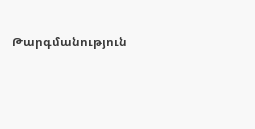Թարգմանություն